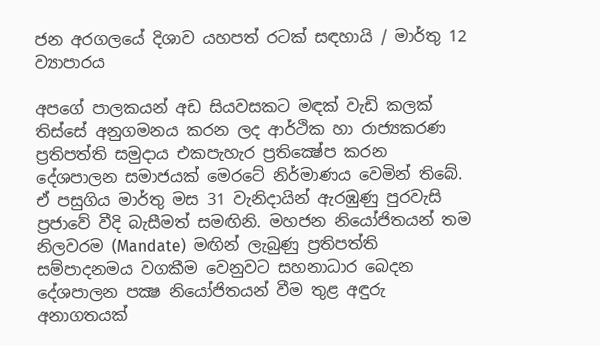ජන අරගලයේ දිශාව යහපත් රටක් සඳහායි / මාර්තු 12 ව්‍යාපාරය

අපගේ පාලකයන් අඩ සියවසකට මඳක් වැඩි කලක් තිස්සේ අනුගමනය කරන ලද ආර්ථික හා රාජ්‍යකරණ ප්‍රතිපත්ති සමුදාය එකපැහැර ප්‍රතික්‍ෂේප කරන දේශපාලන සමාජයක් මෙරටේ නිර්මාණය වෙමින් තිබේ.  ඒ පසුගිය මාර්තු මස 31 වැනිදායින් ඇරඹුණු පුරවැසි ප්‍රජාවේ වීදි බැසීමත් සමඟිනි. මහජන නියෝජිතයන් තම නිලවරම (Mandate)  මඟින් ලැබුණු ප්‍රතිපත්ති සම්පාදනමය වගකීම වෙනුවට සහනාධාර බෙදන දේශපාලන පක්‍ෂ නියෝජිතයන් වීම තුළ අඳුරු අනාගතයක්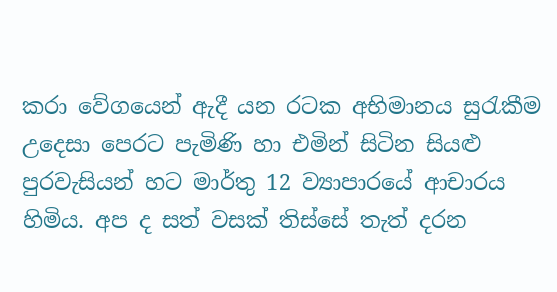කරා වේගයෙන් ඇදී යන රටක අභිමානය සුරැකීම උදෙසා පෙරට පැමිණි හා එමින් සිටින සියළු පුරවැසියන් හට මාර්තු 12 ව්‍යාපාරයේ ආචාරය හිමිය. අප ද සත් වසක් තිස්සේ තැත් දරන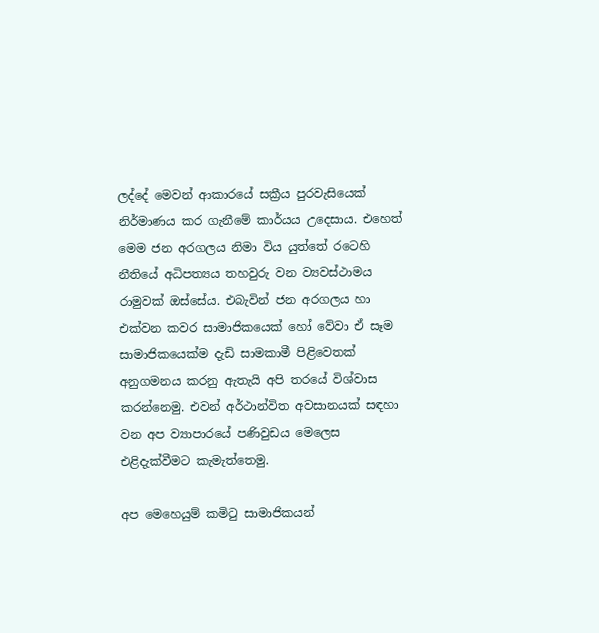ලද්දේ මෙවන් ආකාරයේ සක්‍රීය පුරවැසියෙක් නිර්මාණය කර ගැනීමේ කාර්යය උදෙසාය. එහෙත් මෙම ජන අරගලය නිමා විය යුත්තේ රටෙහි නීතියේ අධිපත්‍යය තහවුරු වන ව්‍යවස්ථාමය රාමුවක් ඔස්සේය. එබැවින් ජන අරගලය හා එක්වන කවර සාමාජිකයෙක් හෝ වේවා ඒ සෑම සාමාජිකයෙක්ම දැඩි සාමකාමී පිළිවෙතක් අනුගමනය කරනු ඇතැයි අපි තරයේ විශ්වාස කරන්නෙමු. එවන් අර්ථාන්විත අවසානයක් සඳහා වන අප ව්‍යාපාරයේ පණිවුඩය මෙලෙස එළිදැක්වීමට කැමැත්තෙමු.

අප මෙහෙයුම් කමිටු සාමාජිකයන්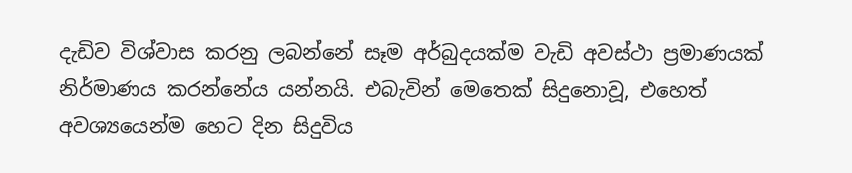දැඩිව විශ්වාස කරනු ලබන්නේ සෑම අර්බුදයක්ම වැඩි අවස්ථා ප්‍රමාණයක් නිර්මාණය කරන්නේය යන්නයි. එබැවින් මෙතෙක් සිදුනොවූ, එහෙත් අවශ්‍යයෙන්ම හෙට දින සිදුවිය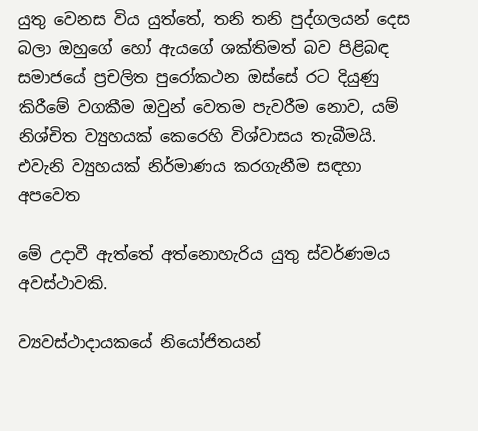යුතු වෙනස විය යුත්තේ, තනි තනි පුද්ගලයන් දෙස බලා ඔහුගේ හෝ ඇයගේ ශක්තිමත් බව පිළිබඳ සමාජයේ ප්‍රචලිත පුරෝකථන ඔස්සේ රට දියුණු කිරීමේ වගකීම ඔවුන් වෙතම පැවරීම නොව, යම් නිශ්චිත ව්‍යුහයක් කෙරෙහි විශ්වාසය තැබීමයි. එවැනි ව්‍යුහයක් නිර්මාණය කරගැනීම සඳහා අපවෙත

මේ උදාවී ඇත්තේ අත්නොහැරිය යුතු ස්වර්ණමය අවස්ථාවකි.

ව්‍යවස්ථාදායකයේ නියෝජිතයන්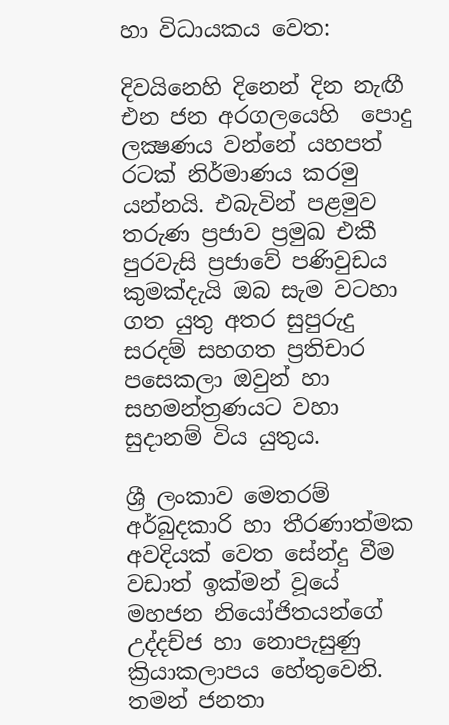හා විධායකය වෙත:

දිවයිනෙහි දිනෙන් දින නැඟී එන ජන අරගලයෙහි  පොදු ලක්‍ෂණය වන්නේ යහපත් රටක් නිර්මාණය කරමු යන්නයි. එබැවින් පළමුව තරුණ ප්‍රජාව ප්‍රමුඛ එකී පුරවැසි ප්‍රජාවේ පණිවුඩය කුමක්දැයි ඔබ සැම වටහා ගත යුතු අතර සුපුරුදු සරදම් සහගත ප්‍රතිචාර පසෙකලා ඔවුන් හා සහමන්ත්‍රණයට වහා සුදානම් විය යුතුය.

ශ්‍රී ලංකාව මෙතරම් අර්බුදකාරි හා තීරණාත්මක අවදියක් වෙත සේන්දු වීම වඩාත් ඉක්මන් වූයේ මහජන නියෝජිතයන්ගේ උද්දච්ජ හා නොපැසුණු ක්‍රියාකලාපය හේතුවෙනි. තමන් ජනතා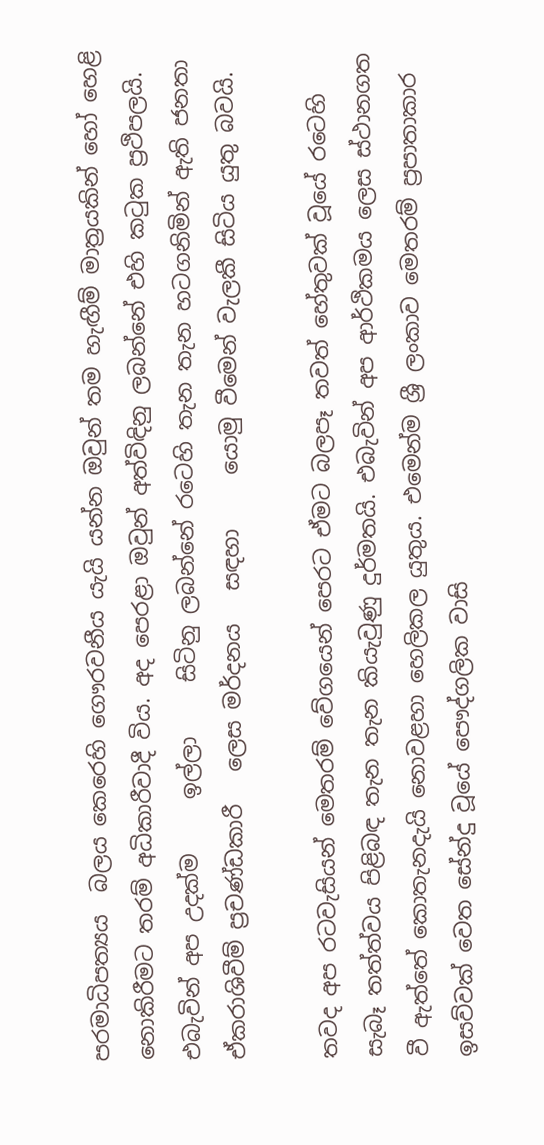පරමාධිපත්‍යය  බලය කෙරෙහි ගෞරවනීය යැයි යන්න ඔවුන් තම හැඟීම් මාත්‍රයකින් හෝ හෙළි නොකිරීමට තරම් අධිකාරීවාදී විය. අද පෙරළා ඔවුන් අත්විඳිනු ලබන්නේ එහි කටුක ප්‍රථිපලයි. එබැවින් අප උදක්ම     ඉල්ලා     සිටිනු ලබන්නේ රටෙහි තැන තැන හටගනිමින් ඇති ජනතා ඒකරාශිවීම් ප්‍රචණ්ඩකාරී   ලෙස මර්දනය   සඳහා     යොමු වීමෙන් වැලකී සිටිය යුතු බවයි.

තවද අප රටවැසියන් මෙතරම් වේගයෙන් පෙරට ඒමට බලපෑ තවත් හේතුවක් වූයේ රටෙහි සැබෑ තත්ත්වය පිළිබඳ තැන තැන කියැවුණු දුර්මතයි. එබැවින් අප ආර්ථිකමය ලෙස ස්ථානගත වී ඇත්තේ කොතැනදැයි නොවළහා හෙලිකල යුතුය. එමෙන්ම ශ්‍රී ලංකාව මෙතරම් ප්‍රපාතාකාර ඉසව්වක් වෙත සේන්දු වූයේ පෞද්ගලික වාසි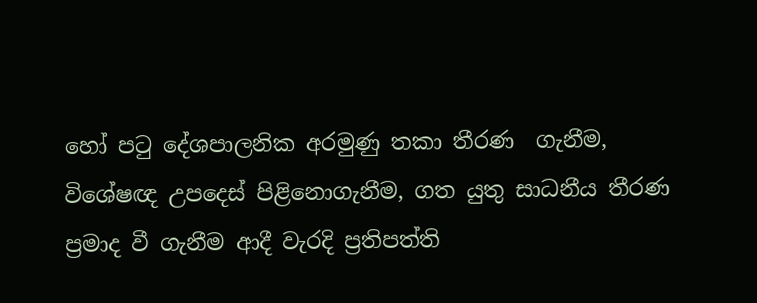හෝ පටු දේශපාලනික අරමුණු තකා තීරණ  ගැනීම, විශේෂඥ උපදෙස් පිළිනොගැනීම, ගත යුතු සාධනීය තීරණ ප්‍රමාද වී ගැනීම ආදී වැරදි ප්‍රතිපත්ති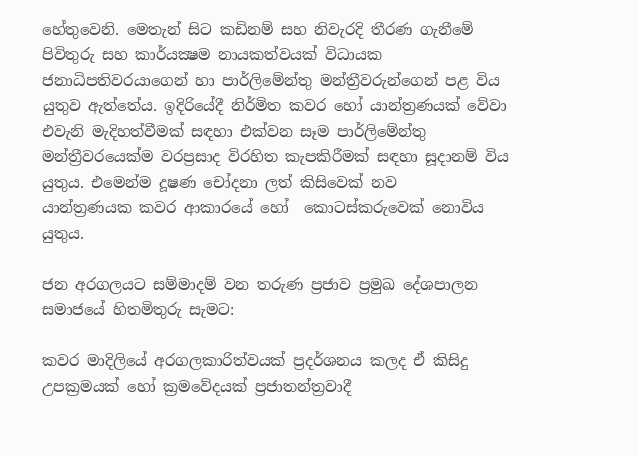හේතුවෙනි. මෙතැන් සිට කඩිනම් සහ නිවැරදි තීරණ ගැනීමේ පිවිතුරු සහ කාර්යක්‍ෂම නායකත්වයක් විධායක ජනාධිපතිවරයාගෙන් හා පාර්ලිමේන්තු මන්ත්‍රීවරුන්ගෙන් පළ විය යුතුව ඇත්තේය. ඉදිරියේදී නිර්මිත කවර හෝ යාන්ත්‍රණයක් වේවා එවැනි මැදිහත්වීමක් සඳහා එක්වන සෑම පාර්ලිමේන්තු මන්ත්‍රීවරයෙක්ම වරප්‍රසාද විරහිත කැපකිරීමක් සඳහා සූදානම් විය යුතුය. එමෙන්ම දූෂණ චෝදනා ලත් කිසිවෙක් නව
යාන්ත්‍රණයක කවර ආකාරයේ හෝ  කොටස්කරුවෙක් නොවිය යුතුය.

ජන අරගලයට සම්මාදම් වන තරුණ ප්‍රජාව ප්‍රමුඛ දේශපාලන සමාජයේ හිතමිතුරු සැමට:

කවර මාදිලියේ අරගලකාරිත්වයක් ප්‍රදර්ශනය කලද ඒ කිසිදු උපක්‍රමයක් හෝ ක්‍රමවේදයක් ප්‍රජාතන්ත්‍රවාදී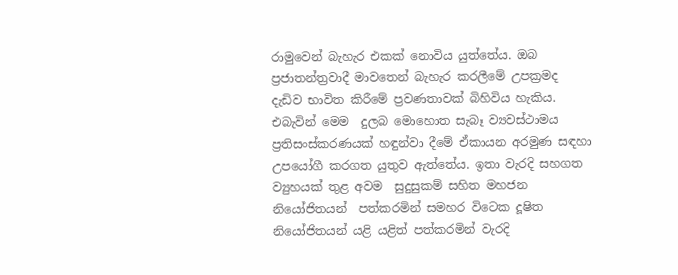රාමුවෙන් බැහැර එකක් නොවිය යුත්තේය. ඔබ ප්‍රජාතන්ත්‍රවාදී මාවතෙන් බැහැර කරලීමේ උපක්‍රමද දැඩිව භාවිත කිරීමේ ප්‍රවණතාවක් බිහිවිය හැකිය. එබැවින් මෙම  දුලබ මොහොත සැබෑ ව්‍යවස්ථාමය ප්‍රතිසංස්කරණයක් හඳුන්වා දීමේ ඒකායන අරමුණ සඳහා උපයෝගී කරගත යුතුව ඇත්තේය. ඉතා වැරදි සහගත ව්‍යුහයක් තුළ අවම  සුදුසුකම් සහිත මහජන නියෝජිතයන්  පත්කරමින් සමහර විටෙක දූෂිත නියෝජිතයන් යළි යළිත් පත්කරමින් වැරදි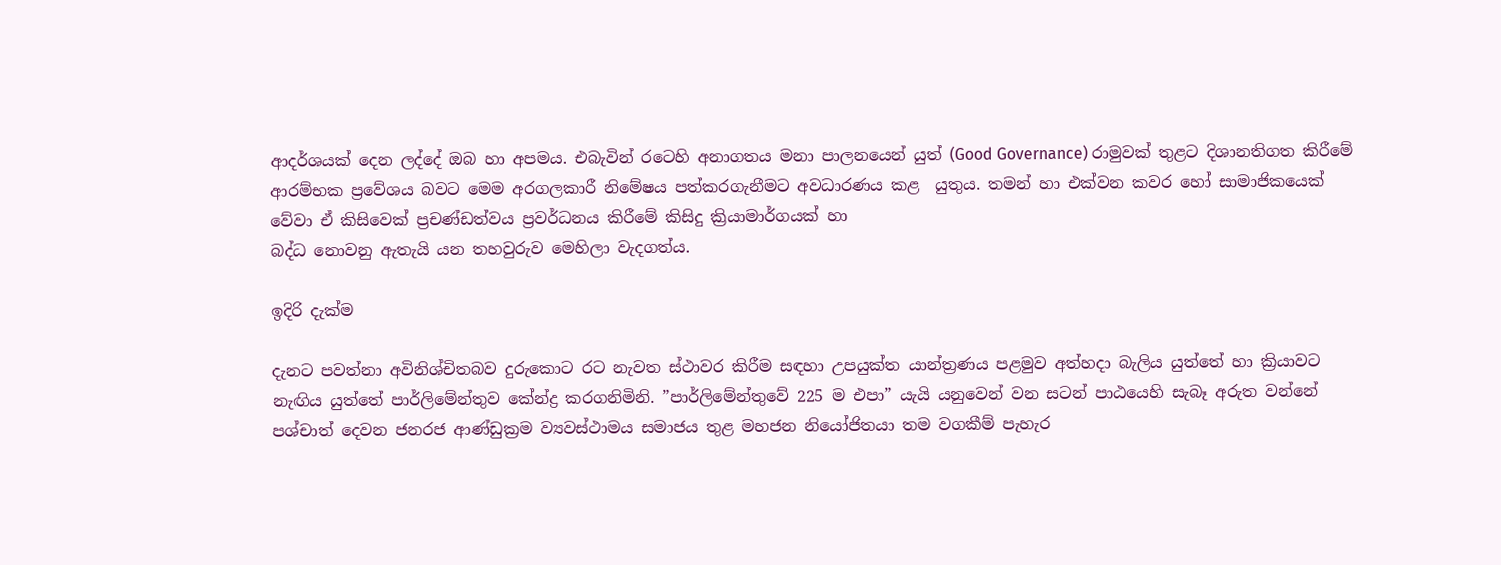ආදර්ශයක් දෙන ලද්දේ ඔබ හා අපමය. එබැවින් රටෙහි අනාගතය මනා පාලනයෙන් යුත් (Good Governance) රාමුවක් තුළට දිශානතිගත කිරීමේ ආරම්භක ප්‍රවේශය බවට මෙම අරගලකාරී නිමේෂය පත්කරගැනීමට අවධාරණය කළ  යුතුය. තමන් හා එක්වන කවර හෝ සාමාජිකයෙක් වේවා ඒ කිසිවෙක් ප්‍රචණ්ඩත්වය ප්‍රවර්ධනය කිරීමේ කිසිදු ක්‍රියාමාර්ගයක් හා
බද්ධ නොවනු ඇතැයි යන තහවුරුව මෙහිලා වැදගත්ය.

ඉදිරි දැක්ම

දැනට පවත්නා අවිනිශ්චිතබව දුරුකොට රට නැවත ස්ථාවර කිරීම සඳහා උපයුක්ත යාන්ත්‍රණය පළමුව අත්හදා බැලිය යුත්තේ හා ක්‍රියාවට නැඟිය යුත්තේ පාර්ලිමේන්තුව කේන්ද්‍ර කරගනිමිනි. ”පාර්ලිමේන්තුවේ 225 ම එපා” යැයි යනුවෙන් වන සටන් පාඨයෙහි සැබෑ අරුත වන්නේ පශ්චාත් දෙවන ජනරජ ආණ්ඩුක්‍රම ව්‍යවස්ථාමය සමාජය තුළ මහජන නියෝජිතයා තම වගකීම් පැහැර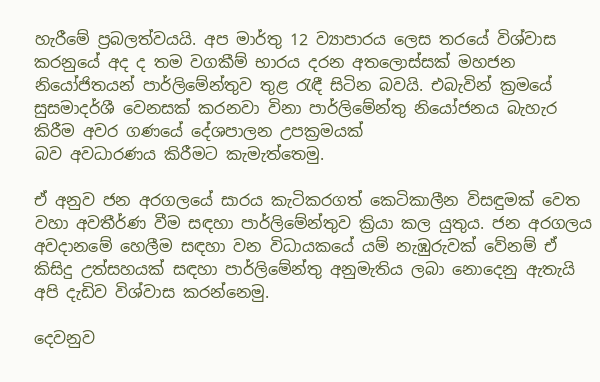හැරීමේ ප්‍රබලත්වයයි. අප මාර්තු 12 ව්‍යාපාරය ලෙස තරයේ විශ්වාස කරනුයේ අද ද තම වගකීම් භාරය දරන අතලොස්සක් මහජන නියෝජිතයන් පාර්ලිමේන්තුව තුළ රැඳී සිටින බවයි. එබැවින් ක්‍රමයේ සුසමාදර්ශී වෙනසක් කරනවා විනා පාර්ලිමේන්තු නියෝජනය බැහැර කිරීම අවර ගණයේ දේශපාලන උපක්‍රමයක්
බව අවධාරණය කිරීමට කැමැත්තෙමු.

ඒ අනුව ජන අරගලයේ සාරය කැටිකරගත් කෙටිකාලීන විසඳුමක් වෙත වහා අවතීර්ණ වීම සඳහා පාර්ලිමේන්තුව ක්‍රියා කල යුතුය. ජන අරගලය අවදානමේ හෙලීම සඳහා වන විධායකයේ යම් නැඹුරුවක් වේනම් ඒ කිසිදු උත්සහයක් සඳහා පාර්ලිමේන්තු අනුමැතිය ලබා නොදෙනු ඇතැයි අපි දැඩිව විශ්වාස කරන්නෙමු.

දෙවනුව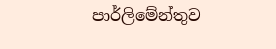පාර්ලිමේන්තුව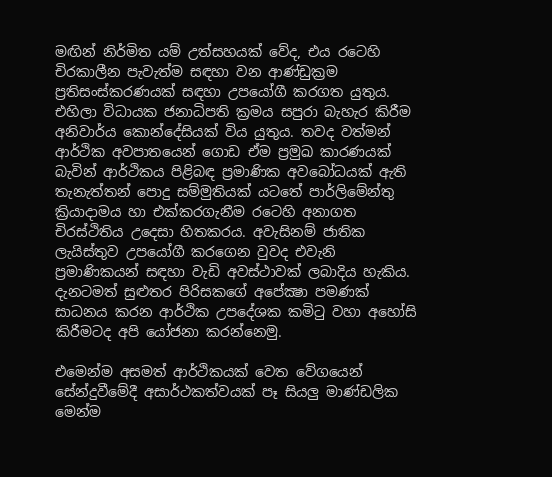මඟින් නිර්මිත යම් උත්සහයක් වේද, එය රටෙහි චිරකාලීන පැවැත්ම සඳහා වන ආණ්ඩුක්‍රම ප්‍රතිසංස්කරණයක් සඳහා උපයෝගී කරගත යුතුය. එහිලා විධායක ජනාධිපති ක්‍රමය සපුරා බැහැර කිරීම අනිවාර්ය කොන්දේසියක් විය යුතුය. තවද වත්මන් ආර්ථික අවපාතයෙන් ගොඩ ඒම ප්‍රමුඛ කාරණයක් බැවින් ආර්ථිකය පිළිබඳ ප්‍රමාණික අවබෝධයක් ඇති තැනැත්තන් පොදු සම්මුතියක් යටතේ පාර්ලිමේන්තු ක්‍රියාදාමය හා එක්කරගැනීම රටෙහි අනාගත චිරස්ථිතිය උදෙසා හිතකරය. අවැසිනම් ජාතික ලැයිස්තුව උපයෝගී කරගෙන වුවද එවැනි ප්‍රමාණිකයන් සඳහා වැඩි අවස්ථාවක් ලබාදිය හැකිය. දැනටමත් සුළුතර පිරිසකගේ අපේක්‍ෂා පමණක් සාධනය කරන ආර්ථික උපදේශක කමිටු වහා අහෝසි
කිරීමටද අපි යෝජනා කරන්නෙමු.

එමෙන්ම අසමත් ආර්ථිකයක් වෙත වේගයෙන් සේන්දුවීමේදී අසාර්ථකත්වයක් පෑ සියලු මාණ්ඩලික මෙන්ම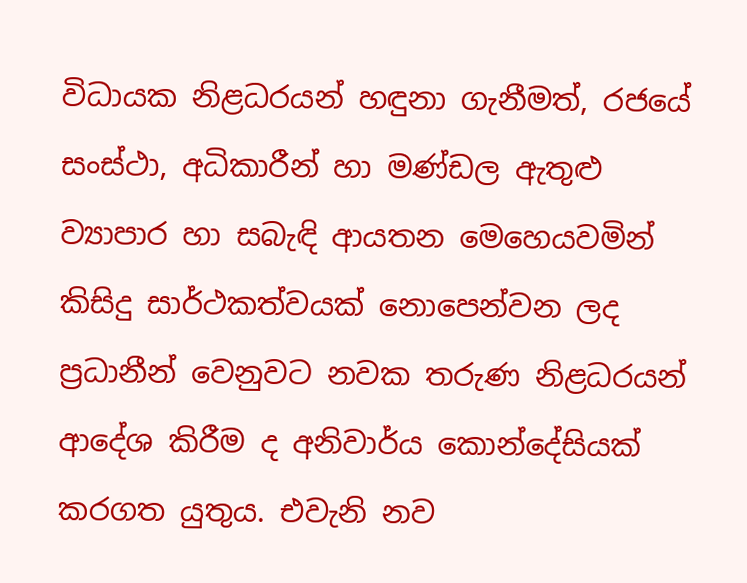විධායක නිළධරයන් හඳුනා ගැනීමත්, රජයේ සංස්ථා, අධිකාරීන් හා මණ්ඩල ඇතුළු ව්‍යාපාර හා සබැඳි ආයතන මෙහෙයවමින් කිසිදු සාර්ථකත්වයක් නොපෙන්වන ලද ප්‍රධානීන් වෙනුවට නවක තරුණ නිළධරයන් ආදේශ කිරීම ද අනිවාර්ය කොන්දේසියක් කරගත යුතුය. එවැනි නව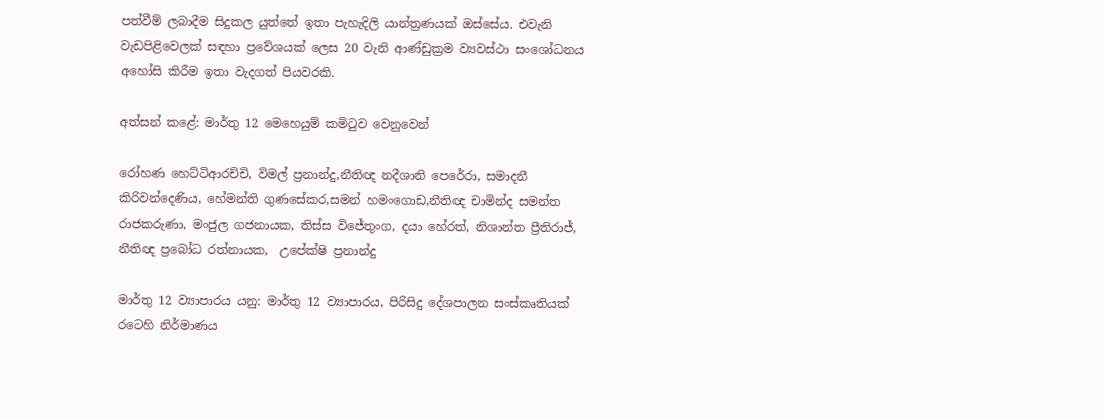පත්වීම් ලබාදීම සිදුකල යුත්තේ ඉතා පැහැදිලි යාන්ත්‍රණයක් ඔස්සේය. එවැනි වැඩපිළිවෙලක් සඳහා ප්‍රවේශයක් ලෙස 20 වැනි ආණ්ඩුක්‍රම ව්‍යවස්ථා සංශෝධනය අහෝසි කිරීම ඉතා වැදගත් පියවරකි.

අත්සන් කළේ: මාර්තු 12 මෙහෙයුම් කමිටුව වෙනුවෙන්

රෝහණ හෙට්ටිආරච්චි, විමල් ප්‍රනාන්දු,නීතිඥ නදීශානි පෙරේරා, සමාදනී  කිරිවන්දෙණිය, හේමන්ති ගුණසේකර,සමන් හමංගොඩ,නීතිඥ චාමින්ද සමන්ත රාජකරුණා, මංජුල ගජනායක, තිස්ස විජේතුංග, දයා හේරත්, නිශාන්ත ප්‍රීතිරාජ්,  නීතිඥ ප්‍රබෝධ රත්නායක,  උපේක්ෂි ප්‍රනාන්දු

මාර්තු 12 ව්‍යාපාරය යනු: මාර්තු 12 ව්‍යාපාරය, පිරිසිදු දේශපාලන සංස්කෘතියක් රටෙහි නිර්මාණය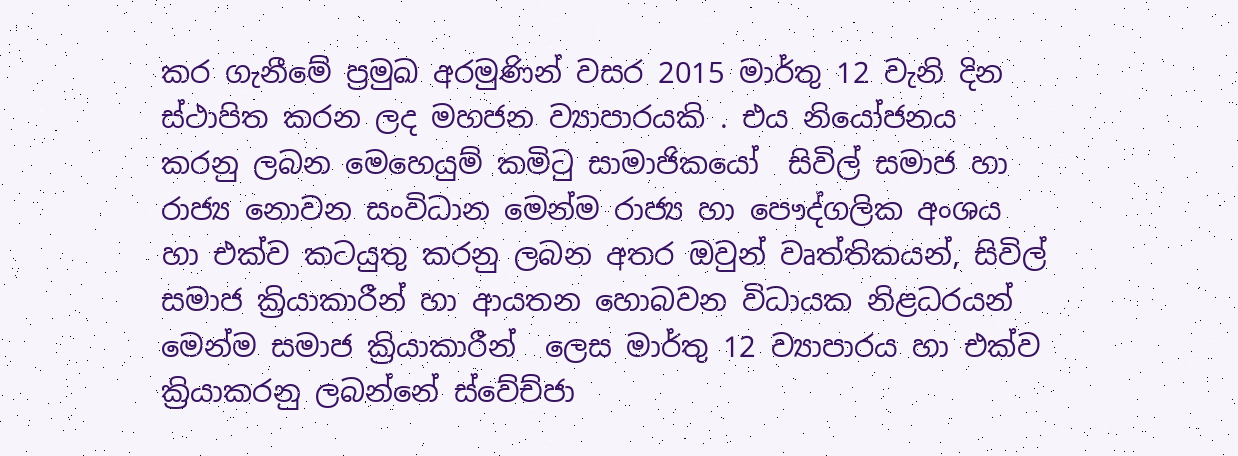කර ගැනීමේ ප්‍රමුඛ අරමුණින් වසර 2015 මාර්තු 12 වැනි දින ස්ථාපිත කරන ලද මහජන ව්‍යාපාරයකි . එය නියෝජනය කරනු ලබන මෙහෙයුම් කමිටු සාමාජිකයෝ  සිවිල් සමාජ හා රාජ්‍ය නොවන සංවිධාන මෙන්ම රාජ්‍ය හා පෞද්ගලික අංශය හා එක්ව කටයුතු කරනු ලබන අතර ඔවුන් වෘත්තිකයන්, සිවිල් සමාජ ක්‍රියාකාරීන් හා ආයතන හොබවන විධායක නිළධරයන් මෙන්ම සමාජ ක්‍රියාකාරීන්  ලෙස මාර්තු 12 ව්‍යාපාරය හා එක්ව ක්‍රියාකරනු ලබන්නේ ස්වේච්ජා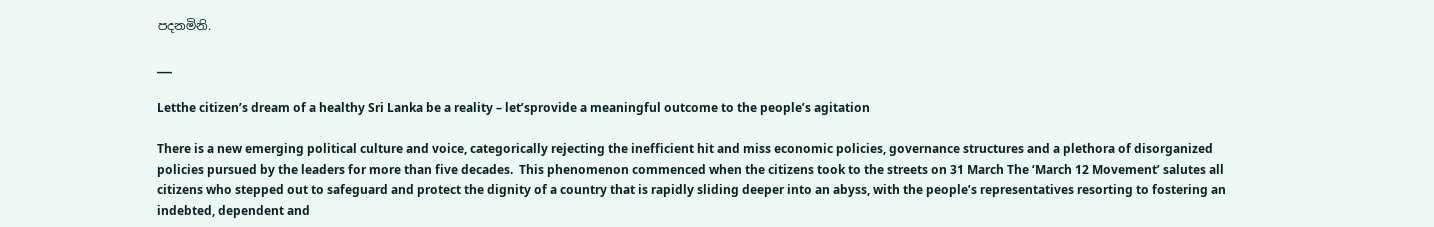පදනමිනි.

___

Letthe citizen’s dream of a healthy Sri Lanka be a reality – let’sprovide a meaningful outcome to the people’s agitation

There is a new emerging political culture and voice, categorically rejecting the inefficient hit and miss economic policies, governance structures and a plethora of disorganized policies pursued by the leaders for more than five decades.  This phenomenon commenced when the citizens took to the streets on 31 March The ‘March 12 Movement’ salutes all citizens who stepped out to safeguard and protect the dignity of a country that is rapidly sliding deeper into an abyss, with the people’s representatives resorting to fostering an indebted, dependent and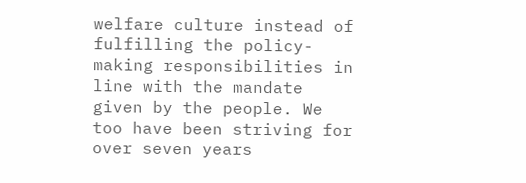welfare culture instead of fulfilling the policy-making responsibilities in line with the mandate given by the people. We too have been striving for over seven years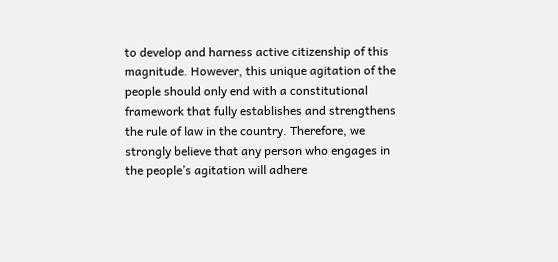to develop and harness active citizenship of this magnitude. However, this unique agitation of the people should only end with a constitutional framework that fully establishes and strengthens the rule of law in the country. Therefore, we strongly believe that any person who engages in the people’s agitation will adhere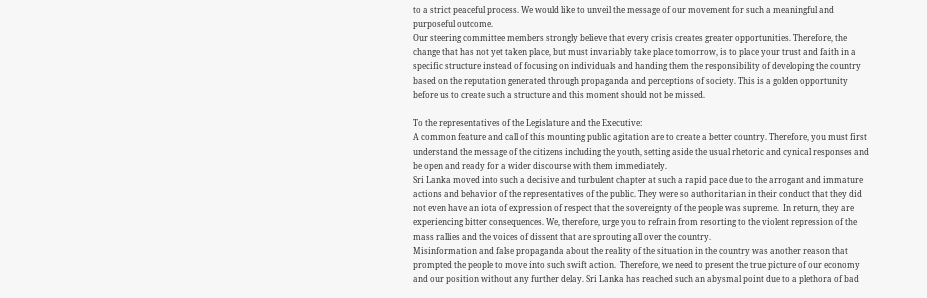to a strict peaceful process. We would like to unveil the message of our movement for such a meaningful and purposeful outcome.
Our steering committee members strongly believe that every crisis creates greater opportunities. Therefore, the change that has not yet taken place, but must invariably take place tomorrow, is to place your trust and faith in a specific structure instead of focusing on individuals and handing them the responsibility of developing the country based on the reputation generated through propaganda and perceptions of society. This is a golden opportunity before us to create such a structure and this moment should not be missed.

To the representatives of the Legislature and the Executive:
A common feature and call of this mounting public agitation are to create a better country. Therefore, you must first understand the message of the citizens including the youth, setting aside the usual rhetoric and cynical responses and be open and ready for a wider discourse with them immediately.
Sri Lanka moved into such a decisive and turbulent chapter at such a rapid pace due to the arrogant and immature actions and behavior of the representatives of the public. They were so authoritarian in their conduct that they did not even have an iota of expression of respect that the sovereignty of the people was supreme.  In return, they are experiencing bitter consequences. We, therefore, urge you to refrain from resorting to the violent repression of the mass rallies and the voices of dissent that are sprouting all over the country.
Misinformation and false propaganda about the reality of the situation in the country was another reason that prompted the people to move into such swift action.  Therefore, we need to present the true picture of our economy and our position without any further delay. Sri Lanka has reached such an abysmal point due to a plethora of bad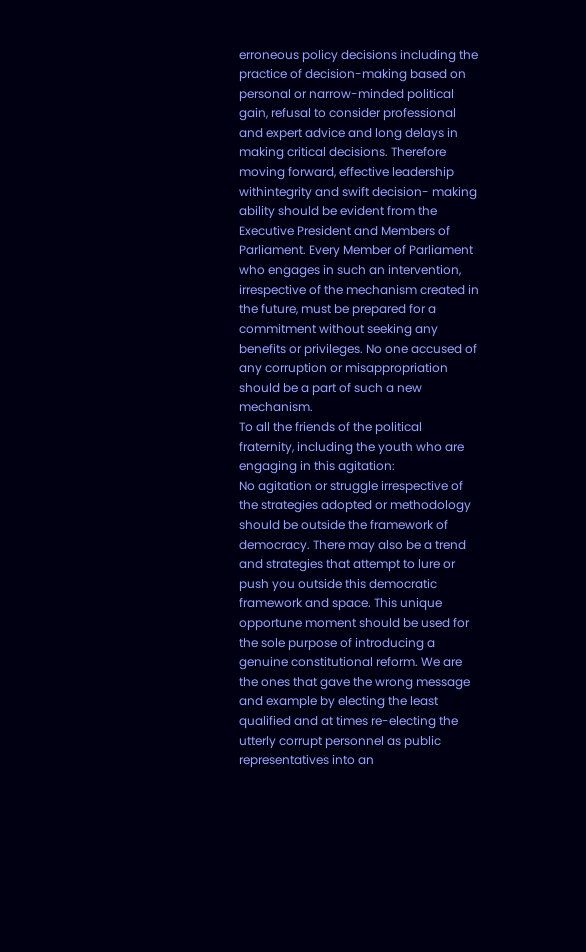erroneous policy decisions including the practice of decision-making based on personal or narrow-minded political gain, refusal to consider professional and expert advice and long delays in making critical decisions. Therefore moving forward, effective leadership withintegrity and swift decision- making ability should be evident from the Executive President and Members of Parliament. Every Member of Parliament who engages in such an intervention, irrespective of the mechanism created in the future, must be prepared for a commitment without seeking any benefits or privileges. No one accused of any corruption or misappropriation should be a part of such a new mechanism.
To all the friends of the political fraternity, including the youth who are engaging in this agitation:
No agitation or struggle irrespective of the strategies adopted or methodology should be outside the framework of democracy. There may also be a trend and strategies that attempt to lure or push you outside this democratic framework and space. This unique opportune moment should be used for the sole purpose of introducing a genuine constitutional reform. We are the ones that gave the wrong message and example by electing the least qualified and at times re-electing the utterly corrupt personnel as public representatives into an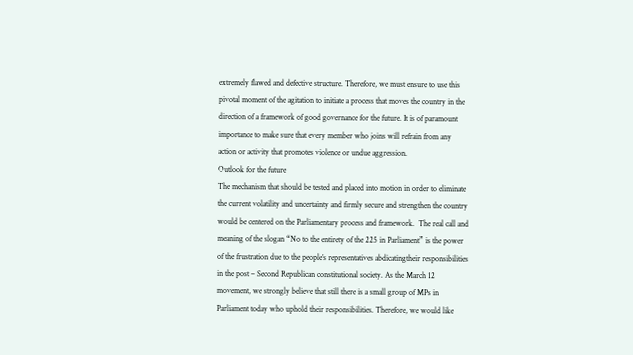extremely flawed and defective structure. Therefore, we must ensure to use this pivotal moment of the agitation to initiate a process that moves the country in the direction of a framework of good governance for the future. It is of paramount importance to make sure that every member who joins will refrain from any action or activity that promotes violence or undue aggression.
Outlook for the future
The mechanism that should be tested and placed into motion in order to eliminate the current volatility and uncertainty and firmly secure and strengthen the country would be centered on the Parliamentary process and framework.  The real call and meaning of the slogan “No to the entirety of the 225 in Parliament” is the power of the frustration due to the people’s representatives abdicatingtheir responsibilities in the post – Second Republican constitutional society. As the March 12 movement, we strongly believe that still there is a small group of MPs in Parliament today who uphold their responsibilities. Therefore, we would like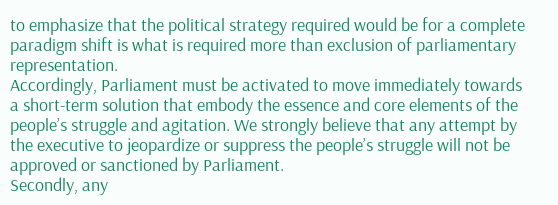to emphasize that the political strategy required would be for a complete paradigm shift is what is required more than exclusion of parliamentary representation.
Accordingly, Parliament must be activated to move immediately towards a short-term solution that embody the essence and core elements of the people’s struggle and agitation. We strongly believe that any attempt by the executive to jeopardize or suppress the people’s struggle will not be approved or sanctioned by Parliament.
Secondly, any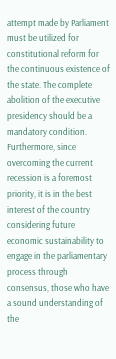attempt made by Parliament must be utilized for constitutional reform for the continuous existence of the state. The complete abolition of the executive presidency should be a mandatory condition. Furthermore, since overcoming the current recession is a foremost priority, it is in the best interest of the country considering future economic sustainability to engage in the parliamentary process through consensus, those who have a sound understanding of the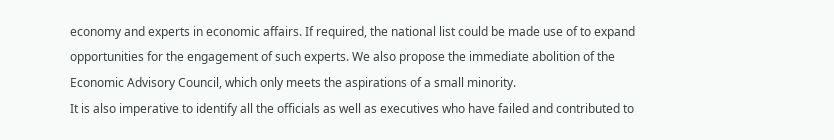economy and experts in economic affairs. If required, the national list could be made use of to expand opportunities for the engagement of such experts. We also propose the immediate abolition of the Economic Advisory Council, which only meets the aspirations of a small minority.
It is also imperative to identify all the officials as well as executives who have failed and contributed to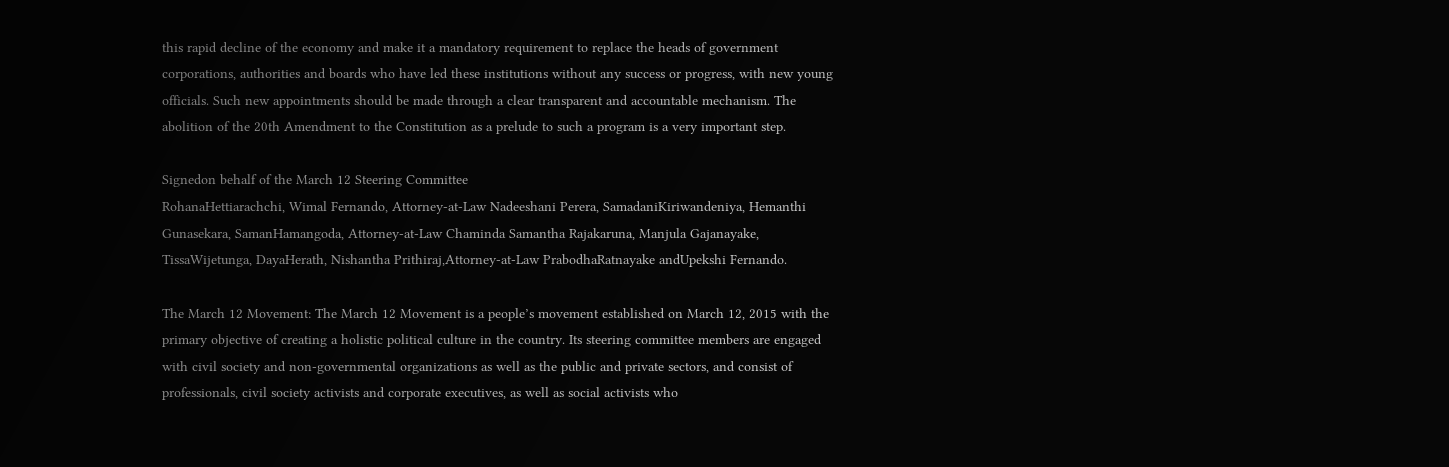this rapid decline of the economy and make it a mandatory requirement to replace the heads of government corporations, authorities and boards who have led these institutions without any success or progress, with new young officials. Such new appointments should be made through a clear transparent and accountable mechanism. The abolition of the 20th Amendment to the Constitution as a prelude to such a program is a very important step.

Signedon behalf of the March 12 Steering Committee
RohanaHettiarachchi, Wimal Fernando, Attorney-at-Law Nadeeshani Perera, SamadaniKiriwandeniya, Hemanthi Gunasekara, SamanHamangoda, Attorney-at-Law Chaminda Samantha Rajakaruna, Manjula Gajanayake, TissaWijetunga, DayaHerath, Nishantha Prithiraj,Attorney-at-Law PrabodhaRatnayake andUpekshi Fernando.

The March 12 Movement: The March 12 Movement is a people’s movement established on March 12, 2015 with the primary objective of creating a holistic political culture in the country. Its steering committee members are engaged  with civil society and non-governmental organizations as well as the public and private sectors, and consist of professionals, civil society activists and corporate executives, as well as social activists who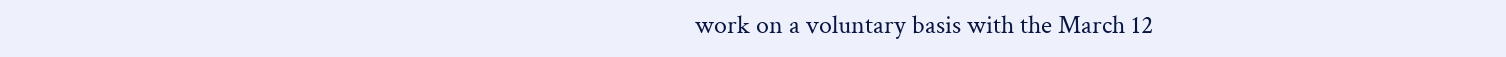work on a voluntary basis with the March 12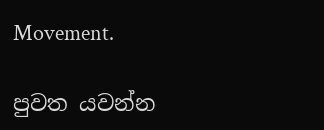Movement.

පුවත යවන්න